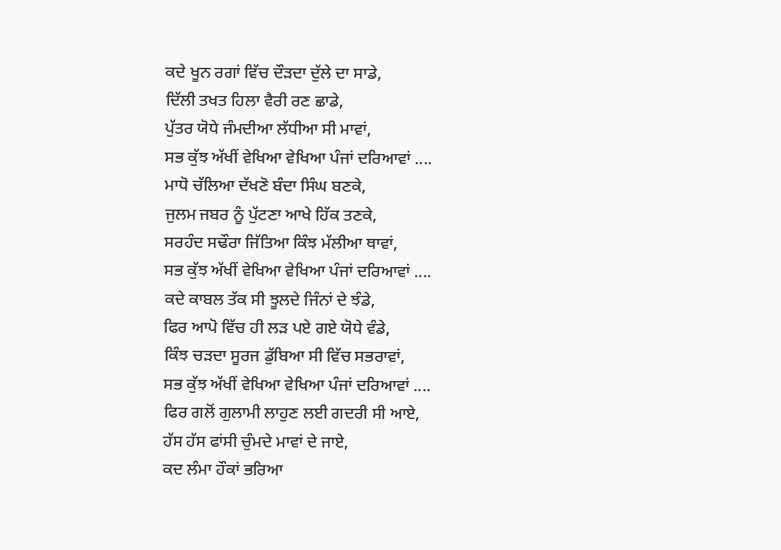ਕਦੇ ਖੂਨ ਰਗਾਂ ਵਿੱਚ ਦੌੜਦਾ ਦੁੱਲੇ ਦਾ ਸਾਡੇ,
ਦਿੱਲੀ ਤਖਤ ਹਿਲਾ ਵੈਰੀ ਰਣ ਛਾਡੇ,
ਪੁੱਤਰ ਯੋਧੇ ਜੰਮਦੀਆ ਲੱਧੀਆ ਸੀ ਮਾਵਾਂ,
ਸਭ ਕੁੱਝ ਅੱਖੀਂ ਵੇਖਿਆ ਵੇਖਿਆ ਪੰਜਾਂ ਦਰਿਆਵਾਂ ....
ਮਾਧੋ ਚੱਲਿਆ ਦੱਖਣੋ ਬੰਦਾ ਸਿੰਘ ਬਣਕੇ,
ਜੁਲਮ ਜਬਰ ਨੂੰ ਪੁੱਟਣਾ ਆਖੇ ਹਿੱਕ ਤਣਕੇ,
ਸਰਹੰਦ ਸਢੌਰਾ ਜਿੱਤਿਆ ਕਿੰਝ ਮੱਲੀਆ ਥਾਵਾਂ,
ਸਭ ਕੁੱਝ ਅੱਖੀਂ ਵੇਖਿਆ ਵੇਖਿਆ ਪੰਜਾਂ ਦਰਿਆਵਾਂ ....
ਕਦੇ ਕਾਬਲ ਤੱਕ ਸੀ ਝੂਲਦੇ ਜਿੰਨਾਂ ਦੇ ਝੰਡੇ,
ਫਿਰ ਆਪੋ ਵਿੱਚ ਹੀ ਲੜ ਪਏ ਗਏ ਯੋਧੇ ਵੰਡੇ,
ਕਿੰਝ ਚੜਦਾ ਸੂਰਜ ਡੁੱਬਿਆ ਸੀ ਵਿੱਚ ਸਭਰਾਵਾਂ,
ਸਭ ਕੁੱਝ ਅੱਖੀਂ ਵੇਖਿਆ ਵੇਖਿਆ ਪੰਜਾਂ ਦਰਿਆਵਾਂ ....
ਫਿਰ ਗਲੋਂ ਗੁਲਾਮੀ ਲਾਹੁਣ ਲਈ ਗਦਰੀ ਸੀ ਆਏ,
ਹੱਸ ਹੱਸ ਫਾਂਸੀ ਚੁੰਮਦੇ ਮਾਵਾਂ ਦੇ ਜਾਏ,
ਕਦ ਲੰਮਾ ਹੌਕਾਂ ਭਰਿਆ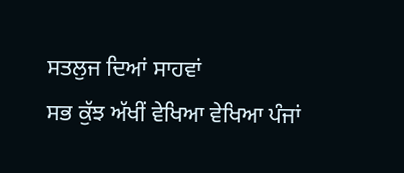ਸਤਲੁਜ ਦਿਆਂ ਸਾਹਵਾਂ
ਸਭ ਕੁੱਝ ਅੱਖੀਂ ਵੇਖਿਆ ਵੇਖਿਆ ਪੰਜਾਂ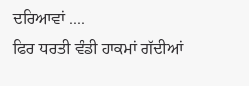ਦਰਿਆਵਾਂ ....
ਫਿਰ ਧਰਤੀ ਵੰਡੀ ਹਾਕਮਾਂ ਗੱਦੀਆਂ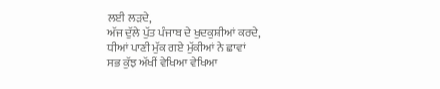ਲਈ ਲੜਦੇ,
ਅੱਜ ਦੁੱਲੇ ਪੁੱਤ ਪੰਜਾਬ ਦੇ ਖੁਦਕੁਸ਼ੀਆਂ ਕਰਦੇ,
ਧੀਆਂ ਪਾਣੀ ਮੁੱਕ ਗਏ ਮੁੱਕੀਆਂ ਨੇ ਛਾਵਾਂ
ਸਭ ਕੁੱਝ ਅੱਖੀਂ ਵੇਖਿਆ ਵੇਖਿਆ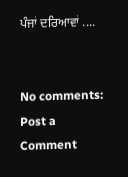ਪੰਜਾਂ ਦਰਿਆਵਾਂ ....


No comments:
Post a Comment